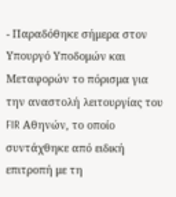- Παραδόθηκε σήμερα στον Υπουργό Υποδομών και Μεταφορών το πόρισμα για την αναστολή λειτουργίας του FIR Αθηνών, το οποίο συντάχθηκε από ειδική επιτροπή με τη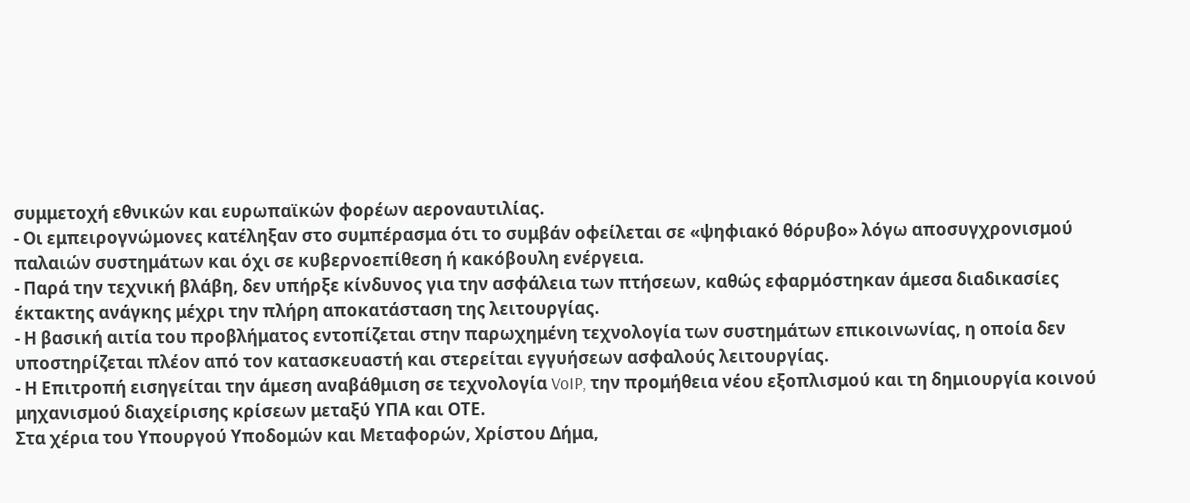συμμετοχή εθνικών και ευρωπαϊκών φορέων αεροναυτιλίας.
- Οι εμπειρογνώμονες κατέληξαν στο συμπέρασμα ότι το συμβάν οφείλεται σε «ψηφιακό θόρυβο» λόγω αποσυγχρονισμού παλαιών συστημάτων και όχι σε κυβερνοεπίθεση ή κακόβουλη ενέργεια.
- Παρά την τεχνική βλάβη, δεν υπήρξε κίνδυνος για την ασφάλεια των πτήσεων, καθώς εφαρμόστηκαν άμεσα διαδικασίες έκτακτης ανάγκης μέχρι την πλήρη αποκατάσταση της λειτουργίας.
- Η βασική αιτία του προβλήματος εντοπίζεται στην παρωχημένη τεχνολογία των συστημάτων επικοινωνίας, η οποία δεν υποστηρίζεται πλέον από τον κατασκευαστή και στερείται εγγυήσεων ασφαλούς λειτουργίας.
- Η Επιτροπή εισηγείται την άμεση αναβάθμιση σε τεχνολογία VoIP, την προμήθεια νέου εξοπλισμού και τη δημιουργία κοινού μηχανισμού διαχείρισης κρίσεων μεταξύ ΥΠΑ και ΟΤΕ.
Στα χέρια του Υπουργού Υποδομών και Μεταφορών, Χρίστου Δήμα,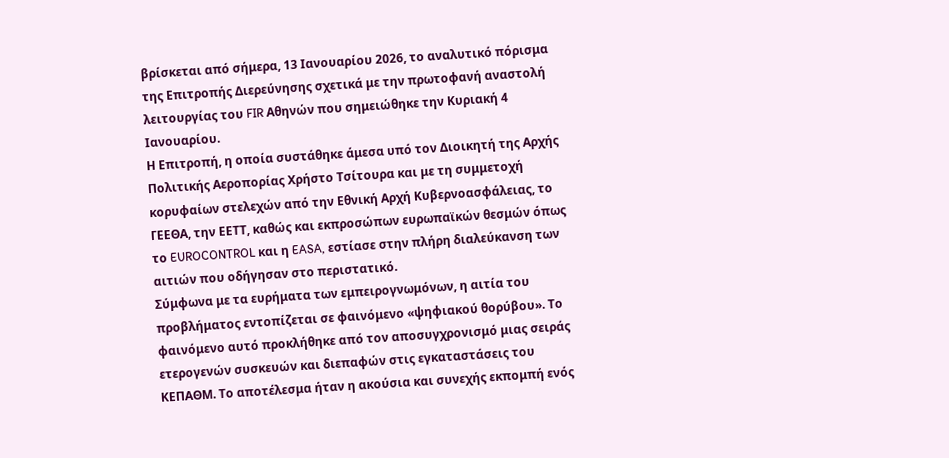βρίσκεται από σήμερα, 13 Ιανουαρίου 2026, το αναλυτικό πόρισμα της Επιτροπής Διερεύνησης σχετικά με την πρωτοφανή αναστολή λειτουργίας του FIR Αθηνών που σημειώθηκε την Κυριακή 4 Ιανουαρίου.
Η Επιτροπή, η οποία συστάθηκε άμεσα υπό τον Διοικητή της Αρχής Πολιτικής Αεροπορίας Χρήστο Τσίτουρα και με τη συμμετοχή κορυφαίων στελεχών από την Εθνική Αρχή Κυβερνοασφάλειας, το ΓΕΕΘΑ, την ΕΕΤΤ, καθώς και εκπροσώπων ευρωπαϊκών θεσμών όπως το EUROCONTROL και η EASA, εστίασε στην πλήρη διαλεύκανση των αιτιών που οδήγησαν στο περιστατικό.
Σύμφωνα με τα ευρήματα των εμπειρογνωμόνων, η αιτία του προβλήματος εντοπίζεται σε φαινόμενο «ψηφιακού θορύβου». Το φαινόμενο αυτό προκλήθηκε από τον αποσυγχρονισμό μιας σειράς ετερογενών συσκευών και διεπαφών στις εγκαταστάσεις του ΚΕΠΑΘΜ. Το αποτέλεσμα ήταν η ακούσια και συνεχής εκπομπή ενός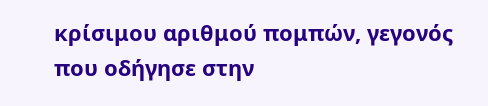κρίσιμου αριθμού πομπών, γεγονός που οδήγησε στην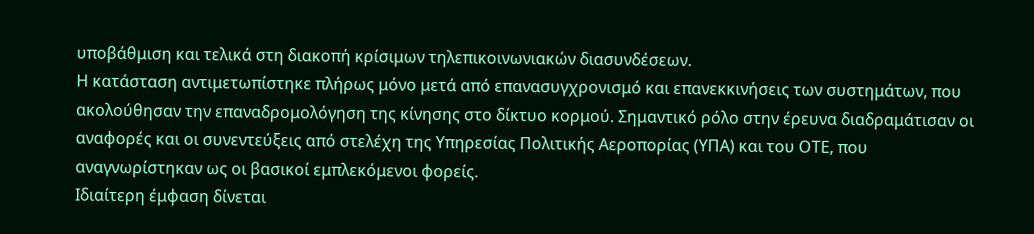υποβάθμιση και τελικά στη διακοπή κρίσιμων τηλεπικοινωνιακών διασυνδέσεων.
Η κατάσταση αντιμετωπίστηκε πλήρως μόνο μετά από επανασυγχρονισμό και επανεκκινήσεις των συστημάτων, που ακολούθησαν την επαναδρομολόγηση της κίνησης στο δίκτυο κορμού. Σημαντικό ρόλο στην έρευνα διαδραμάτισαν οι αναφορές και οι συνεντεύξεις από στελέχη της Υπηρεσίας Πολιτικής Αεροπορίας (ΥΠΑ) και του ΟΤΕ, που αναγνωρίστηκαν ως οι βασικοί εμπλεκόμενοι φορείς.
Ιδιαίτερη έμφαση δίνεται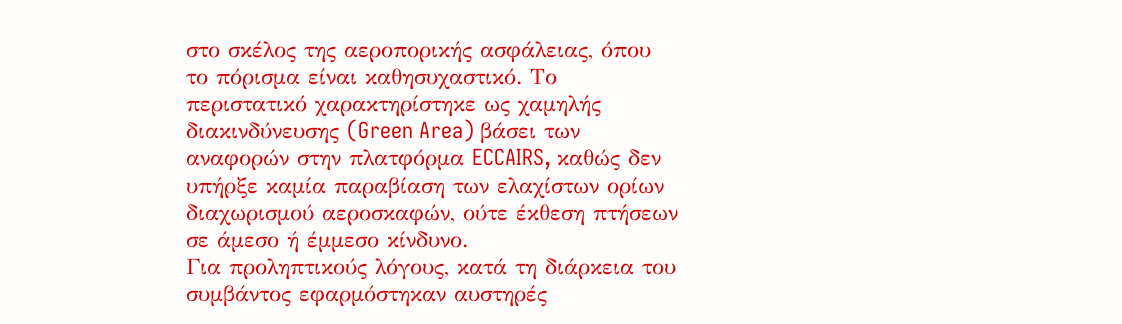στο σκέλος της αεροπορικής ασφάλειας, όπου το πόρισμα είναι καθησυχαστικό. Το περιστατικό χαρακτηρίστηκε ως χαμηλής διακινδύνευσης (Green Area) βάσει των αναφορών στην πλατφόρμα ECCAIRS, καθώς δεν υπήρξε καμία παραβίαση των ελαχίστων ορίων διαχωρισμού αεροσκαφών, ούτε έκθεση πτήσεων σε άμεσο ή έμμεσο κίνδυνο.
Για προληπτικούς λόγους, κατά τη διάρκεια του συμβάντος εφαρμόστηκαν αυστηρές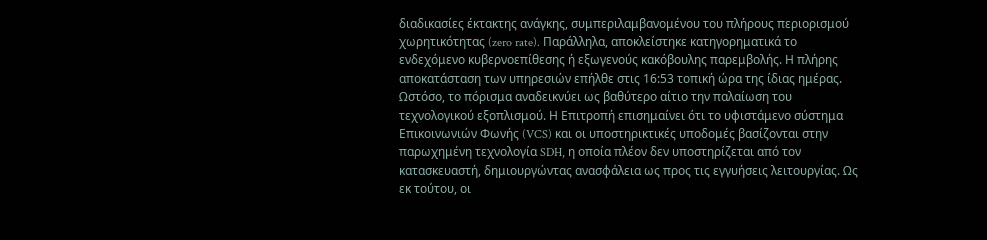διαδικασίες έκτακτης ανάγκης, συμπεριλαμβανομένου του πλήρους περιορισμού χωρητικότητας (zero rate). Παράλληλα, αποκλείστηκε κατηγορηματικά το ενδεχόμενο κυβερνοεπίθεσης ή εξωγενούς κακόβουλης παρεμβολής. Η πλήρης αποκατάσταση των υπηρεσιών επήλθε στις 16:53 τοπική ώρα της ίδιας ημέρας.
Ωστόσο, το πόρισμα αναδεικνύει ως βαθύτερο αίτιο την παλαίωση του τεχνολογικού εξοπλισμού. Η Επιτροπή επισημαίνει ότι το υφιστάμενο σύστημα Επικοινωνιών Φωνής (VCS) και οι υποστηρικτικές υποδομές βασίζονται στην παρωχημένη τεχνολογία SDH, η οποία πλέον δεν υποστηρίζεται από τον κατασκευαστή, δημιουργώντας ανασφάλεια ως προς τις εγγυήσεις λειτουργίας. Ως εκ τούτου, οι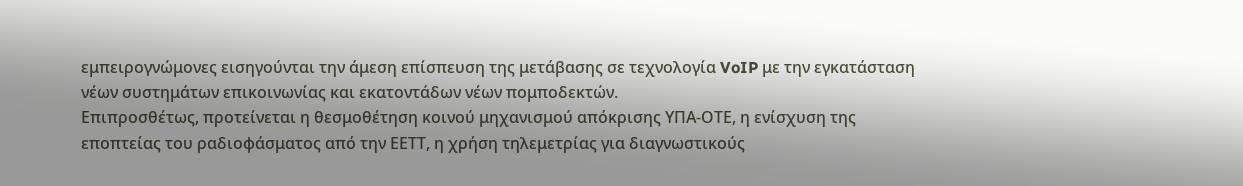εμπειρογνώμονες εισηγούνται την άμεση επίσπευση της μετάβασης σε τεχνολογία VoIP με την εγκατάσταση νέων συστημάτων επικοινωνίας και εκατοντάδων νέων πομποδεκτών.
Επιπροσθέτως, προτείνεται η θεσμοθέτηση κοινού μηχανισμού απόκρισης ΥΠΑ-ΟΤΕ, η ενίσχυση της εποπτείας του ραδιοφάσματος από την ΕΕΤΤ, η χρήση τηλεμετρίας για διαγνωστικούς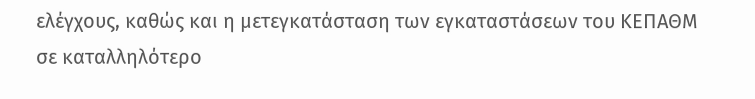ελέγχους, καθώς και η μετεγκατάσταση των εγκαταστάσεων του ΚΕΠΑΘΜ σε καταλληλότερο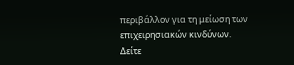περιβάλλον για τη μείωση των επιχειρησιακών κινδύνων.
Δείτε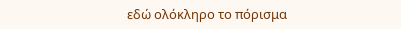εδώ ολόκληρο το πόρισμα